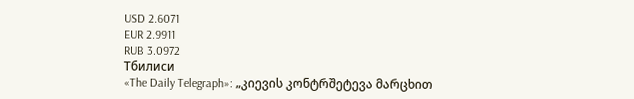USD 2.6071
EUR 2.9911
RUB 3.0972
Тбилиси
«The Daily Telegraph»: „კიევის კონტრშეტევა მარცხით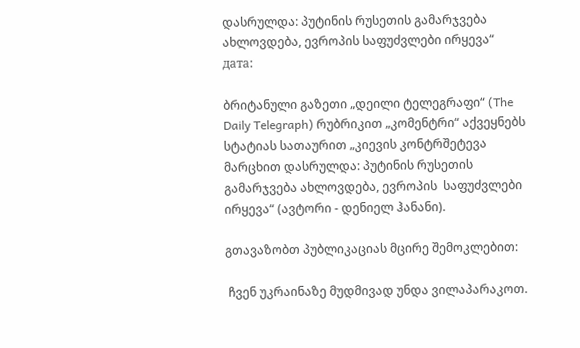დასრულდა: პუტინის რუსეთის გამარჯვება ახლოვდება, ევროპის საფუძვლები ირყევა“
дата:

ბრიტანული გაზეთი „დეილი ტელეგრაფი“ (The Daily Telegraph) რუბრიკით „კომენტრი“ აქვეყნებს სტატიას სათაურით „კიევის კონტრშეტევა მარცხით დასრულდა: პუტინის რუსეთის გამარჯვება ახლოვდება, ევროპის  საფუძვლები ირყევა“ (ავტორი - დენიელ ჰანანი).

გთავაზობთ პუბლიკაციას მცირე შემოკლებით:

 ჩვენ უკრაინაზე მუდმივად უნდა ვილაპარაკოთ.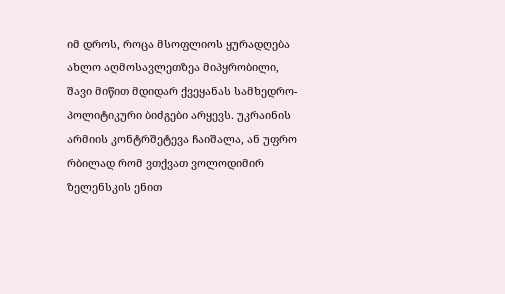იმ დროს, როცა მსოფლიოს ყურადღება ახლო აღმოსავლეთზეა მიპყრობილი, შავი მიწით მდიდარ ქვეყანას სამხედრო-პოლიტიკური ბიძგები არყევს. უკრაინის არმიის კონტრშეტევა ჩაიშალა, ან უფრო რბილად რომ ვთქვათ ვოლოდიმირ ზელენსკის ენით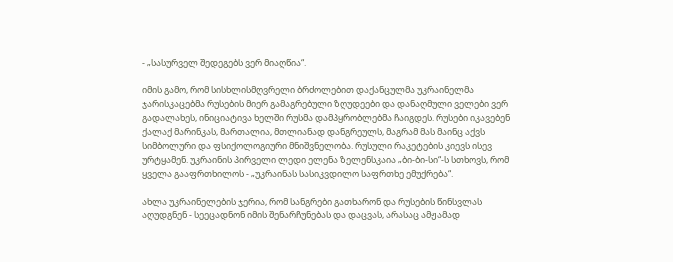- „სასურველ შედეგებს ვერ მიაღწია“.

იმის გამო, რომ სისხლისმღვრელი ბრძოლებით დაქანცულმა უკრაინელმა ჯარისკაცებმა რუსების მიერ გამაგრებული ზღუდეები და დანაღმული ველები ვერ გადალახეს, ინიციატივა ხელში რუსმა დამპყრობლებმა ჩაიგდეს. რუსები იკავებენ ქალაქ მარინკას, მართალია, მთლიანად დანგრეულს, მაგრამ მას მაინც აქვს სიმბოლური და ფსიქოლოგიური მნიშვნელობა. რუსული რაკეტების კიევს ისევ ურტყამენ. უკრაინის პირველი ლედი ელენა ზელენსკაია „ბი-ბი-სი“-ს სთხოვს, რომ ყველა გააფრთხილოს - „უკრაინას სასიკვდილო საფრთხე ემუქრება“.

ახლა უკრაინელების ჯერია, რომ სანგრები გათხარონ და რუსების წინსვლას აღუდგნენ - სეეცადნონ იმის შენარჩუნებას და დაცვას, არასაც ამჟამად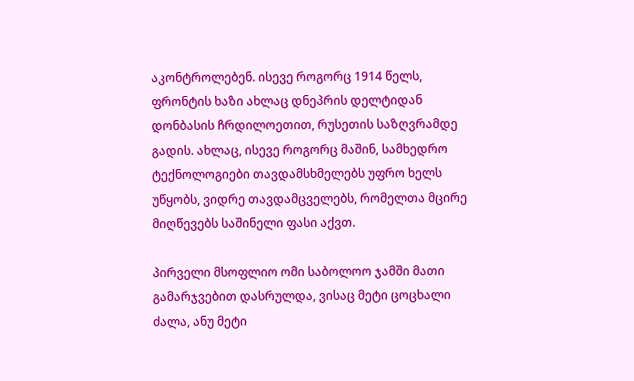აკონტროლებენ. ისევე როგორც 1914 წელს, ფრონტის ხაზი ახლაც დნეპრის დელტიდან დონბასის ჩრდილოეთით, რუსეთის საზღვრამდე გადის. ახლაც, ისევე როგორც მაშინ, სამხედრო ტექნოლოგიები თავდამსხმელებს უფრო ხელს უწყობს, ვიდრე თავდამცველებს, რომელთა მცირე მიღწევებს საშინელი ფასი აქვთ.

პირველი მსოფლიო ომი საბოლოო ჯამში მათი გამარჯვებით დასრულდა, ვისაც მეტი ცოცხალი ძალა, ანუ მეტი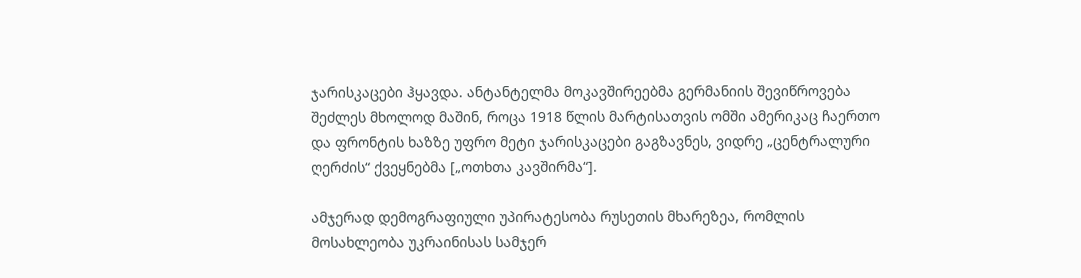ჯარისკაცები ჰყავდა. ანტანტელმა მოკავშირეებმა გერმანიის შევიწროვება შეძლეს მხოლოდ მაშინ, როცა 1918 წლის მარტისათვის ომში ამერიკაც ჩაერთო და ფრონტის ხაზზე უფრო მეტი ჯარისკაცები გაგზავნეს, ვიდრე „ცენტრალური ღერძის“ ქვეყნებმა [„ოთხთა კავშირმა“].

ამჯერად დემოგრაფიული უპირატესობა რუსეთის მხარეზეა, რომლის მოსახლეობა უკრაინისას სამჯერ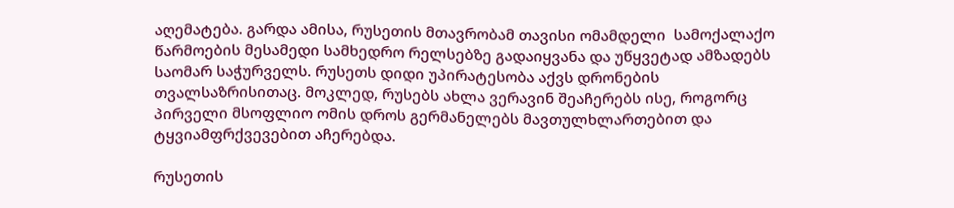აღემატება. გარდა ამისა, რუსეთის მთავრობამ თავისი ომამდელი  სამოქალაქო წარმოების მესამედი სამხედრო რელსებზე გადაიყვანა და უწყვეტად ამზადებს საომარ საჭურველს. რუსეთს დიდი უპირატესობა აქვს დრონების თვალსაზრისითაც. მოკლედ, რუსებს ახლა ვერავინ შეაჩერებს ისე, როგორც პირველი მსოფლიო ომის დროს გერმანელებს მავთულხლართებით და ტყვიამფრქვევებით აჩერებდა.

რუსეთის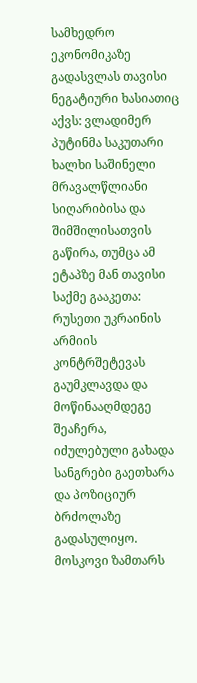სამხედრო ეკონომიკაზე გადასვლას თავისი ნეგატიური ხასიათიც აქვს: ვლადიმერ პუტინმა საკუთარი ხალხი საშინელი მრავალწლიანი სიღარიბისა და შიმშილისათვის გაწირა, თუმცა ამ ეტაპზე მან თავისი საქმე გააკეთა: რუსეთი უკრაინის არმიის კონტრშეტევას გაუმკლავდა და მოწინააღმდეგე შეაჩერა, იძულებული გახადა სანგრები გაეთხარა და პოზიციურ ბრძოლაზე გადასულიყო. მოსკოვი ზამთარს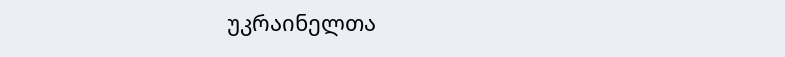უკრაინელთა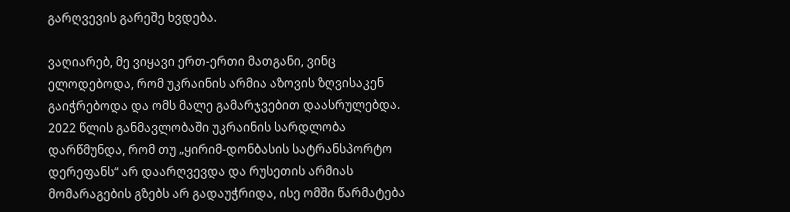გარღვევის გარეშე ხვდება.

ვაღიარებ, მე ვიყავი ერთ-ერთი მათგანი, ვინც ელოდებოდა, რომ უკრაინის არმია აზოვის ზღვისაკენ გაიჭრებოდა და ომს მალე გამარჯვებით დაასრულებდა. 2022 წლის განმავლობაში უკრაინის სარდლობა დარწმუნდა, რომ თუ „ყირიმ-დონბასის სატრანსპორტო დერეფანს“ არ დაარღვევდა და რუსეთის არმიას მომარაგების გზებს არ გადაუჭრიდა, ისე ომში წარმატება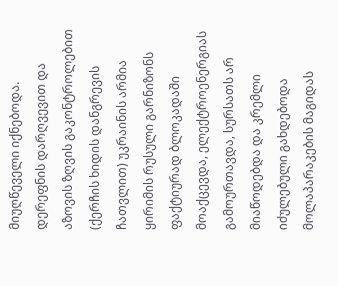მიუღწეველი იქნებოდა. დერეფნის დარღვევით და აზოვის ზღვის გაკონტროლებით (ქერჩის ხიდის დანგრევის ჩათვლით) უკრაინის არმია ყირიმის რუსული გარნიზონს ფაქტიურად ბლოკადაში მოაქცევდა, ელექტროენერგიას გამოურთავდა, სურსათს არ მიაწოდებდა და კრემლი იძულებული გახდებოდა მოლაპარაკების მაგიდას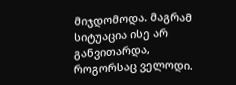მიჯდომოდა. მაგრამ სიტუაცია ისე არ განვითარდა, როგორსაც ველოდი.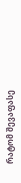რატომ შევაფასე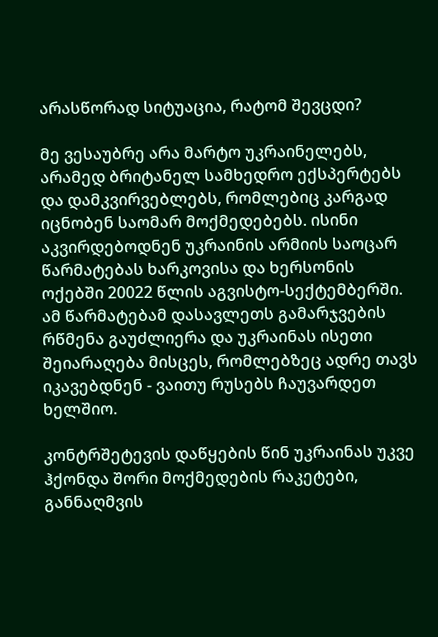არასწორად სიტუაცია, რატომ შევცდი?

მე ვესაუბრე არა მარტო უკრაინელებს, არამედ ბრიტანელ სამხედრო ექსპერტებს და დამკვირვებლებს, რომლებიც კარგად იცნობენ საომარ მოქმედებებს. ისინი აკვირდებოდნენ უკრაინის არმიის საოცარ წარმატებას ხარკოვისა და ხერსონის ოქებში 20022 წლის აგვისტო-სექტემბერში. ამ წარმატებამ დასავლეთს გამარჯვების რწმენა გაუძლიერა და უკრაინას ისეთი შეიარაღება მისცეს, რომლებზეც ადრე თავს იკავებდნენ - ვაითუ რუსებს ჩაუვარდეთ ხელშიო.

კონტრშეტევის დაწყების წინ უკრაინას უკვე ჰქონდა შორი მოქმედების რაკეტები, განნაღმვის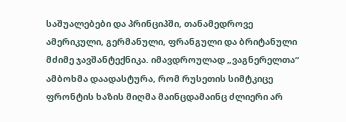საშუალებები და პრინციპში, თანამედროვე ამერიკული, გერმანული, ფრანგული და ბრიტანული მძიმე ჯავშანტექნიკა. იმავდროულად „ვაგნერელთა“ ამბოხმა დაადასტურა, რომ რუსეთის სიმტკიცე ფრონტის ხაზის მიღმა მაინცდამაინც ძლიერი არ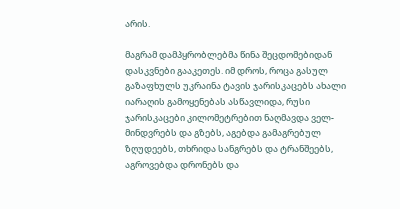არის.

მაგრამ დამპყრობლებმა წინა შეცდომებიდან დასკვნები გააკეთეს. იმ დროს, როცა გასულ გაზაფხულს უკრაინა ტავის ჯარისკაცებს ახალი იარაღის გამოყენებას ასწავლიდა, რუსი ჯარისკაცები კილომეტრებით ნაღმავდა ველ-მინდვრებს და გზებს, აგებდა გამაგრებულ ზღუდეებს, თხრიდა სანგრებს და ტრანშეებს, აგროვებდა დრონებს და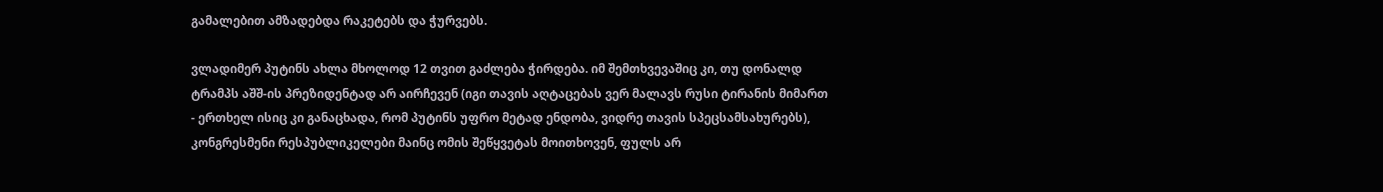გამალებით ამზადებდა რაკეტებს და ჭურვებს.

ვლადიმერ პუტინს ახლა მხოლოდ 12 თვით გაძლება ჭირდება. იმ შემთხვევაშიც კი, თუ დონალდ ტრამპს აშშ-ის პრეზიდენტად არ აირჩევენ (იგი თავის აღტაცებას ვერ მალავს რუსი ტირანის მიმართ - ერთხელ ისიც კი განაცხადა, რომ პუტინს უფრო მეტად ენდობა, ვიდრე თავის სპეცსამსახურებს), კონგრესმენი რესპუბლიკელები მაინც ომის შეწყვეტას მოითხოვენ, ფულს არ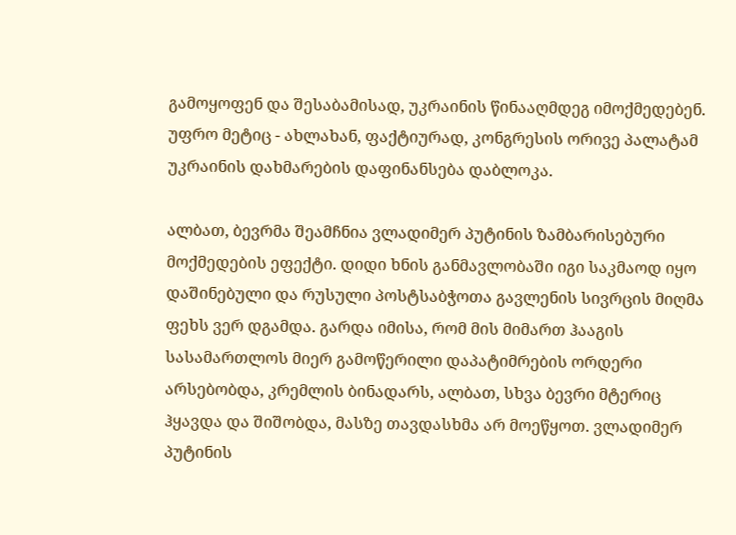გამოყოფენ და შესაბამისად, უკრაინის წინააღმდეგ იმოქმედებენ. უფრო მეტიც - ახლახან, ფაქტიურად, კონგრესის ორივე პალატამ უკრაინის დახმარების დაფინანსება დაბლოკა.

ალბათ, ბევრმა შეამჩნია ვლადიმერ პუტინის ზამბარისებური მოქმედების ეფექტი. დიდი ხნის განმავლობაში იგი საკმაოდ იყო დაშინებული და რუსული პოსტსაბჭოთა გავლენის სივრცის მიღმა ფეხს ვერ დგამდა. გარდა იმისა, რომ მის მიმართ ჰააგის სასამართლოს მიერ გამოწერილი დაპატიმრების ორდერი არსებობდა, კრემლის ბინადარს, ალბათ, სხვა ბევრი მტერიც ჰყავდა და შიშობდა, მასზე თავდასხმა არ მოეწყოთ. ვლადიმერ პუტინის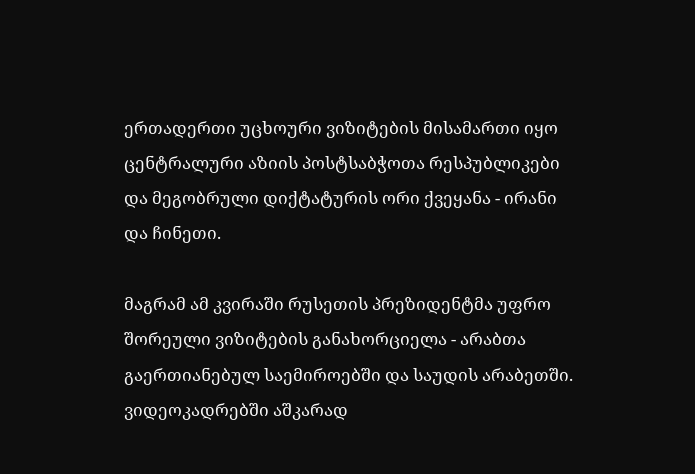ერთადერთი უცხოური ვიზიტების მისამართი იყო ცენტრალური აზიის პოსტსაბჭოთა რესპუბლიკები და მეგობრული დიქტატურის ორი ქვეყანა - ირანი და ჩინეთი.

მაგრამ ამ კვირაში რუსეთის პრეზიდენტმა უფრო შორეული ვიზიტების განახორციელა - არაბთა გაერთიანებულ საემიროებში და საუდის არაბეთში. ვიდეოკადრებში აშკარად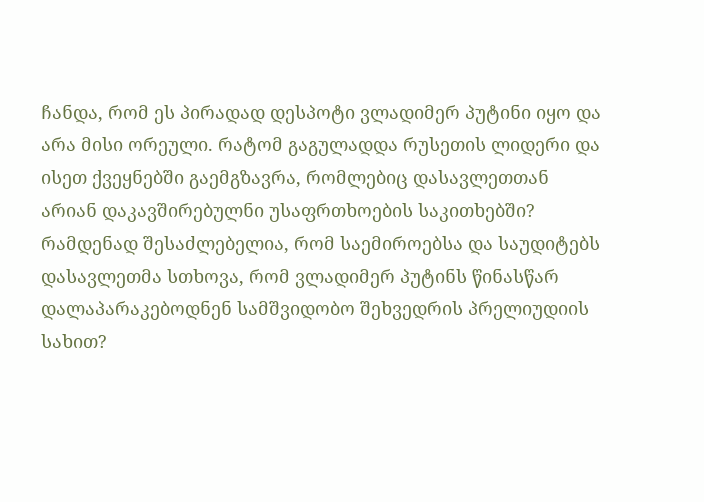ჩანდა, რომ ეს პირადად დესპოტი ვლადიმერ პუტინი იყო და არა მისი ორეული. რატომ გაგულადდა რუსეთის ლიდერი და ისეთ ქვეყნებში გაემგზავრა, რომლებიც დასავლეთთან არიან დაკავშირებულნი უსაფრთხოების საკითხებში? რამდენად შესაძლებელია, რომ საემიროებსა და საუდიტებს დასავლეთმა სთხოვა, რომ ვლადიმერ პუტინს წინასწარ დალაპარაკებოდნენ სამშვიდობო შეხვედრის პრელიუდიის სახით?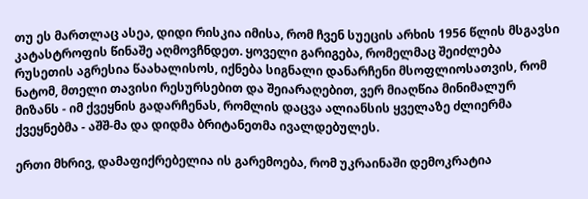თუ ეს მართლაც ასეა, დიდი რისკია იმისა, რომ ჩვენ სუეცის არხის 1956 წლის მსგავსი კატასტროფის წინაშე აღმოვჩნდეთ. ყოველი გარიგება, რომელმაც შეიძლება რუსეთის აგრესია წაახალისოს, იქნება სიგნალი დანარჩენი მსოფლიოსათვის, რომ ნატომ, მთელი თავისი რესურსებით და შეიარაღებით, ვერ მიაღწია მინიმალურ მიზანს - იმ ქვეყნის გადარჩენას, რომლის დაცვა ალიანსის ყველაზე ძლიერმა ქვეყნებმა - აშშ-მა და დიდმა ბრიტანეთმა ივალდებულეს.

ერთი მხრივ, დამაფიქრებელია ის გარემოება, რომ უკრაინაში დემოკრატია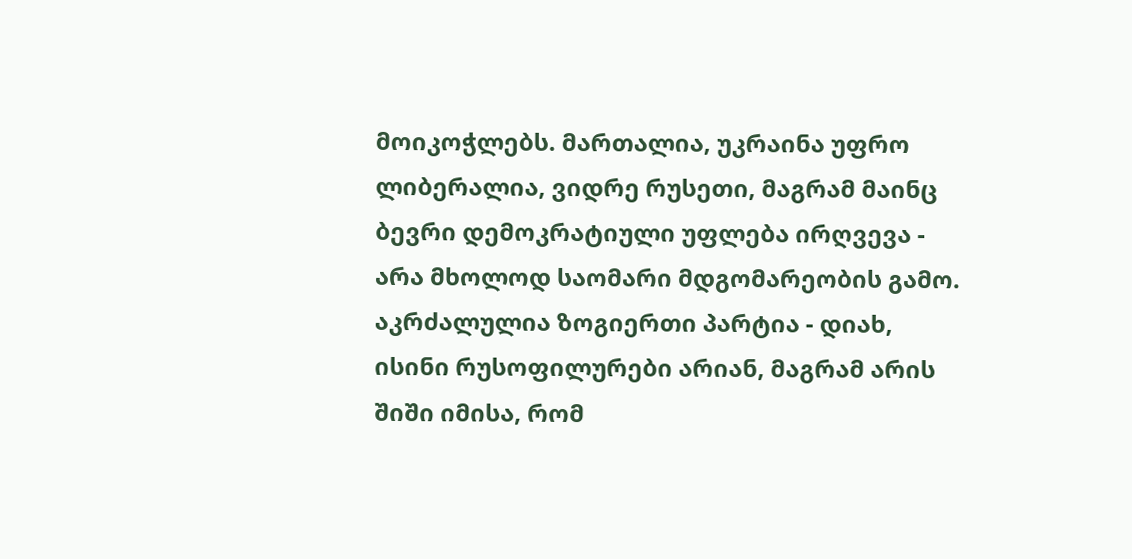მოიკოჭლებს. მართალია, უკრაინა უფრო ლიბერალია, ვიდრე რუსეთი, მაგრამ მაინც ბევრი დემოკრატიული უფლება ირღვევა - არა მხოლოდ საომარი მდგომარეობის გამო. აკრძალულია ზოგიერთი პარტია - დიახ, ისინი რუსოფილურები არიან, მაგრამ არის შიში იმისა, რომ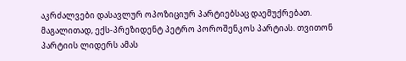აკრძალვები დასავლურ ოპოზიციურ პარტიებსაც დაემუქრებათ. მაგალითად, ექს-პრეზიდენტ პეტრო პოროშენკოს პარტიას. თვითონ პარტიის ლიდერს ამას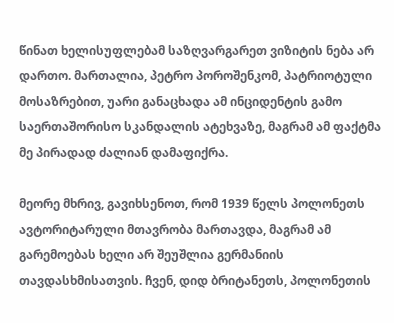წინათ ხელისუფლებამ საზღვარგარეთ ვიზიტის ნება არ დართო. მართალია, პეტრო პოროშენკომ, პატრიოტული მოსაზრებით, უარი განაცხადა ამ ინციდენტის გამო საერთაშორისო სკანდალის ატეხვაზე, მაგრამ ამ ფაქტმა მე პირადად ძალიან დამაფიქრა.

მეორე მხრივ, გავიხსენოთ, რომ 1939 წელს პოლონეთს ავტორიტარული მთავრობა მართავდა, მაგრამ ამ გარემოებას ხელი არ შეუშლია გერმანიის თავდასხმისათვის. ჩვენ, დიდ ბრიტანეთს, პოლონეთის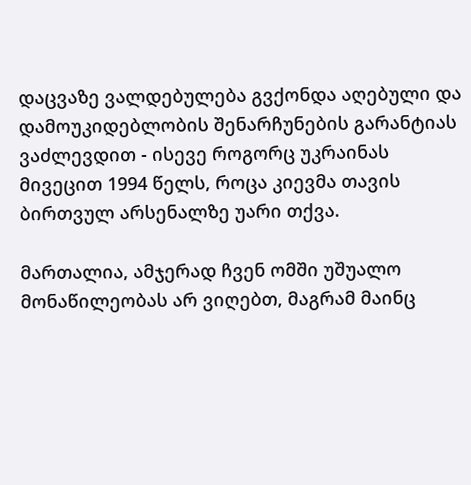დაცვაზე ვალდებულება გვქონდა აღებული და დამოუკიდებლობის შენარჩუნების გარანტიას ვაძლევდით - ისევე როგორც უკრაინას მივეცით 1994 წელს, როცა კიევმა თავის ბირთვულ არსენალზე უარი თქვა.

მართალია, ამჯერად ჩვენ ომში უშუალო მონაწილეობას არ ვიღებთ, მაგრამ მაინც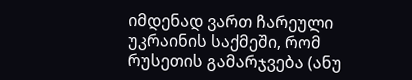იმდენად ვართ ჩარეული უკრაინის საქმეში, რომ რუსეთის გამარჯვება (ანუ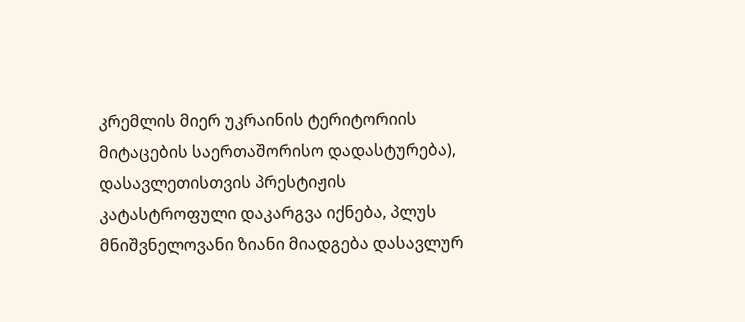კრემლის მიერ უკრაინის ტერიტორიის მიტაცების საერთაშორისო დადასტურება), დასავლეთისთვის პრესტიჟის კატასტროფული დაკარგვა იქნება, პლუს მნიშვნელოვანი ზიანი მიადგება დასავლურ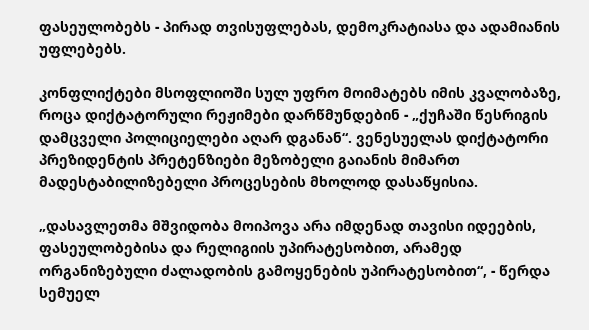ფასეულობებს - პირად თვისუფლებას, დემოკრატიასა და ადამიანის უფლებებს.

კონფლიქტები მსოფლიოში სულ უფრო მოიმატებს იმის კვალობაზე, როცა დიქტატორული რეჟიმები დარწმუნდებინ - „ქუჩაში წესრიგის დამცველი პოლიციელები აღარ დგანან“. ვენესუელას დიქტატორი პრეზიდენტის პრეტენზიები მეზობელი გაიანის მიმართ მადესტაბილიზებელი პროცესების მხოლოდ დასაწყისია.

„დასავლეთმა მშვიდობა მოიპოვა არა იმდენად თავისი იდეების, ფასეულობებისა და რელიგიის უპირატესობით, არამედ ორგანიზებული ძალადობის გამოყენების უპირატესობით“, - წერდა სემუელ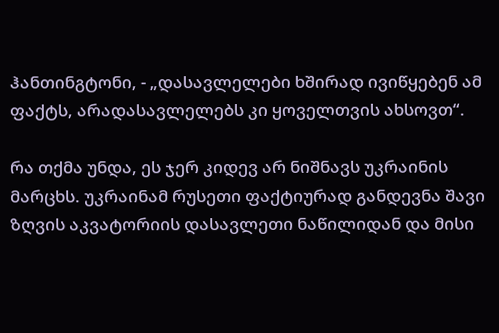ჰანთინგტონი, - „დასავლელები ხშირად ივიწყებენ ამ ფაქტს, არადასავლელებს კი ყოველთვის ახსოვთ“.

რა თქმა უნდა, ეს ჯერ კიდევ არ ნიშნავს უკრაინის მარცხს. უკრაინამ რუსეთი ფაქტიურად განდევნა შავი ზღვის აკვატორიის დასავლეთი ნაწილიდან და მისი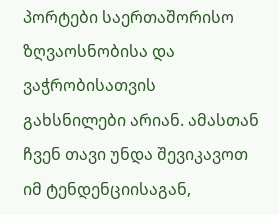პორტები საერთაშორისო ზღვაოსნობისა და ვაჭრობისათვის გახსნილები არიან. ამასთან ჩვენ თავი უნდა შევიკავოთ იმ ტენდენციისაგან,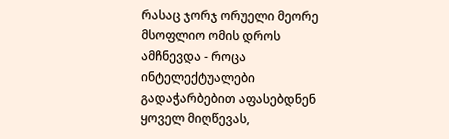რასაც ჯორჯ ორუელი მეორე მსოფლიო ომის დროს ამჩნევდა - როცა ინტელექტუალები გადაჭარბებით აფასებდნენ ყოველ მიღწევას,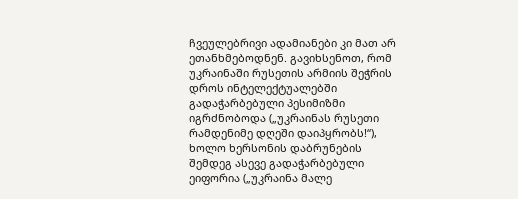ჩვეულებრივი ადამიანები კი მათ არ ეთანხმებოდნენ. გავიხსენოთ, რომ უკრაინაში რუსეთის არმიის შეჭრის დროს ინტელექტუალებში გადაჭარბებული პესიმიზმი იგრძნობოდა („უკრაინას რუსეთი რამდენიმე დღეში დაიპყრობს!“), ხოლო ხერსონის დაბრუნების შემდეგ ასევე გადაჭარბებული ეიფორია („უკრაინა მალე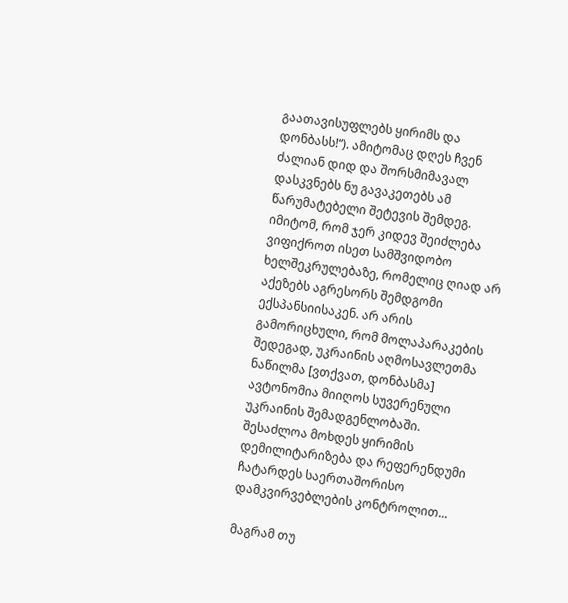გაათავისუფლებს ყირიმს და დონბასს!“). ამიტომაც დღეს ჩვენ ძალიან დიდ და შორსმიმავალ დასკვნებს ნუ გავაკეთებს ამ წარუმატებელი შეტევის შემდეგ. იმიტომ, რომ ჯერ კიდევ შეიძლება ვიფიქროთ ისეთ სამშვიდობო ხელშეკრულებაზე, რომელიც ღიად არ აქეზებს აგრესორს შემდგომი ექსპანსიისაკენ. არ არის გამორიცხული, რომ მოლაპარაკების შედეგად, უკრაინის აღმოსავლეთმა ნაწილმა [ვთქვათ, დონბასმა] ავტონომია მიიღოს სუვერენული უკრაინის შემადგენლობაში. შესაძლოა მოხდეს ყირიმის დემილიტარიზება და რეფერენდუმი ჩატარდეს საერთაშორისო დამკვირვებლების კონტროლით...

მაგრამ თუ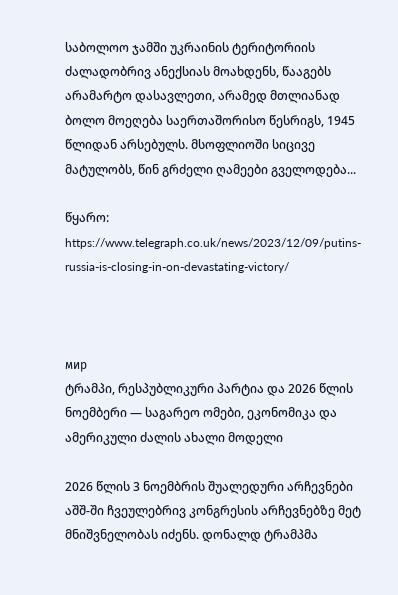საბოლოო ჯამში უკრაინის ტერიტორიის ძალადობრივ ანექსიას მოახდენს, წააგებს არამარტო დასავლეთი, არამედ მთლიანად ბოლო მოეღება საერთაშორისო წესრიგს, 1945 წლიდან არსებულს. მსოფლიოში სიცივე მატულობს, წინ გრძელი ღამეები გველოდება...

წყარო: https://www.telegraph.co.uk/news/2023/12/09/putins-russia-is-closing-in-on-devastating-victory/



мир
ტრამპი, რესპუბლიკური პარტია და 2026 წლის ნოემბერი — საგარეო ომები, ეკონომიკა და ამერიკული ძალის ახალი მოდელი

2026 წლის 3 ნოემბრის შუალედური არჩევნები აშშ-ში ჩვეულებრივ კონგრესის არჩევნებზე მეტ მნიშვნელობას იძენს. დონალდ ტრამპმა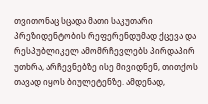თვითონაც სცადა მათი საკუთარი პრეზიდენტობის რეფერენდუმად ქცევა და რესპუბლიკელ ამომრჩევლებს პირდაპირ უთხრა, არჩევნებზე ისე მივიდნენ, თითქოს თავად იყოს ბიულეტენზე. ამდენად,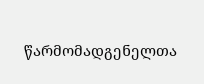წარმომადგენელთა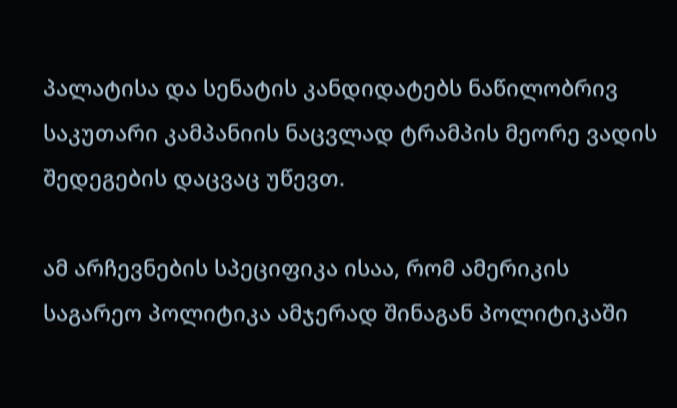პალატისა და სენატის კანდიდატებს ნაწილობრივ საკუთარი კამპანიის ნაცვლად ტრამპის მეორე ვადის შედეგების დაცვაც უწევთ.

ამ არჩევნების სპეციფიკა ისაა, რომ ამერიკის საგარეო პოლიტიკა ამჯერად შინაგან პოლიტიკაში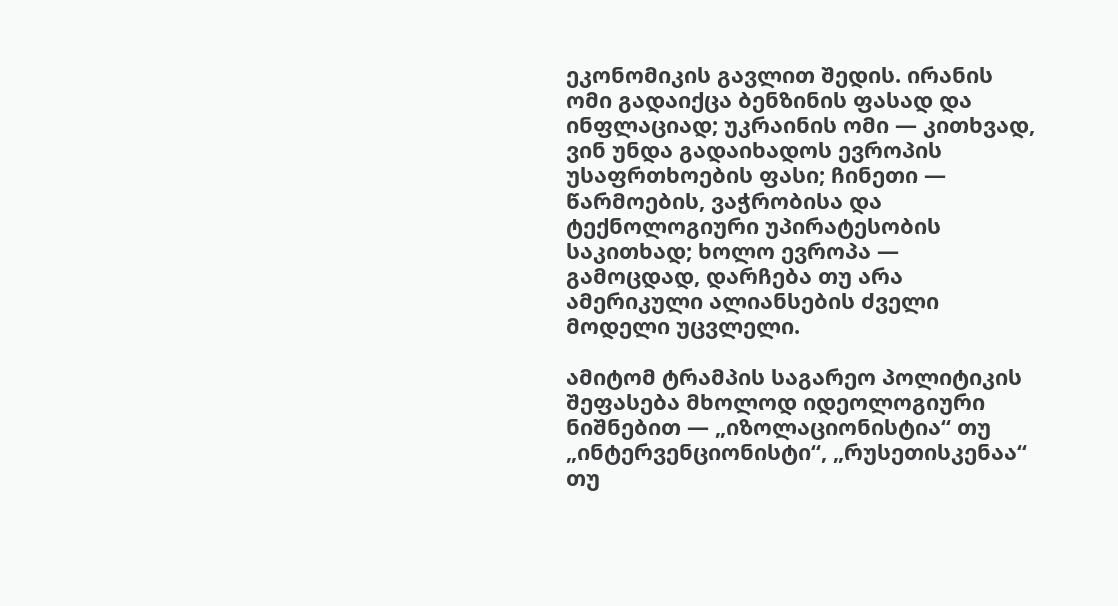ეკონომიკის გავლით შედის. ირანის ომი გადაიქცა ბენზინის ფასად და ინფლაციად; უკრაინის ომი — კითხვად, ვინ უნდა გადაიხადოს ევროპის უსაფრთხოების ფასი; ჩინეთი — წარმოების, ვაჭრობისა და ტექნოლოგიური უპირატესობის საკითხად; ხოლო ევროპა — გამოცდად, დარჩება თუ არა ამერიკული ალიანსების ძველი მოდელი უცვლელი.

ამიტომ ტრამპის საგარეო პოლიტიკის შეფასება მხოლოდ იდეოლოგიური ნიშნებით — „იზოლაციონისტია“ თუ „ინტერვენციონისტი“, „რუსეთისკენაა“ თუ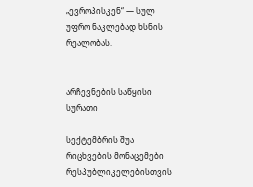„ევროპისკენ“ — სულ უფრო ნაკლებად ხსნის რეალობას.


არჩევნების საწყისი სურათი

სექტემბრის შუა რიცხვების მონაცემები რესპუბლიკელებისთვის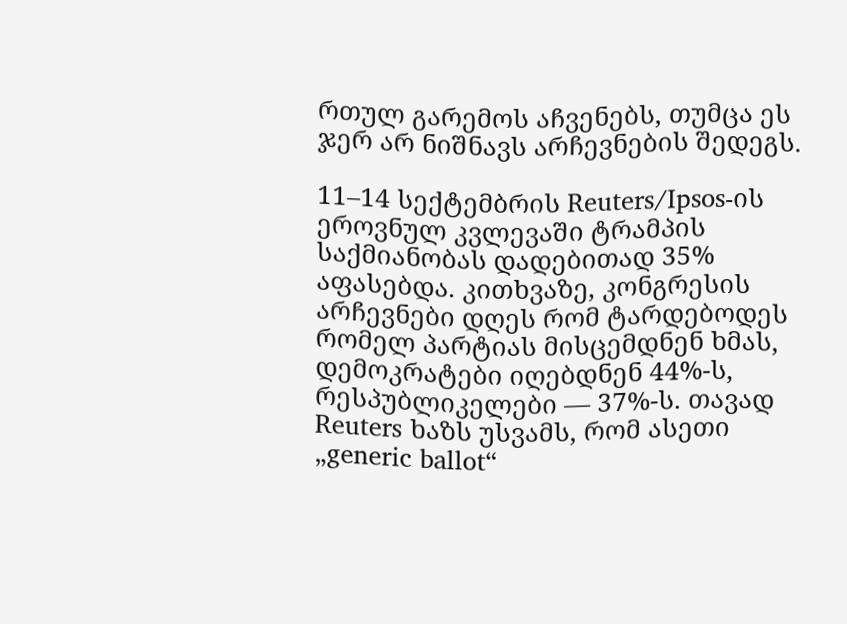რთულ გარემოს აჩვენებს, თუმცა ეს ჯერ არ ნიშნავს არჩევნების შედეგს.

11–14 სექტემბრის Reuters/Ipsos-ის ეროვნულ კვლევაში ტრამპის საქმიანობას დადებითად 35% აფასებდა. კითხვაზე, კონგრესის არჩევნები დღეს რომ ტარდებოდეს რომელ პარტიას მისცემდნენ ხმას, დემოკრატები იღებდნენ 44%-ს, რესპუბლიკელები — 37%-ს. თავად Reuters ხაზს უსვამს, რომ ასეთი „generic ballot“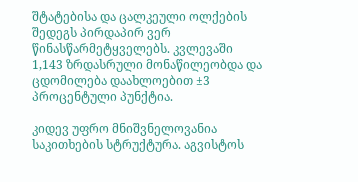შტატებისა და ცალკეული ოლქების შედეგს პირდაპირ ვერ წინასწარმეტყველებს. კვლევაში 1,143 ზრდასრული მონაწილეობდა და ცდომილება დაახლოებით ±3 პროცენტული პუნქტია.

კიდევ უფრო მნიშვნელოვანია საკითხების სტრუქტურა. აგვისტოს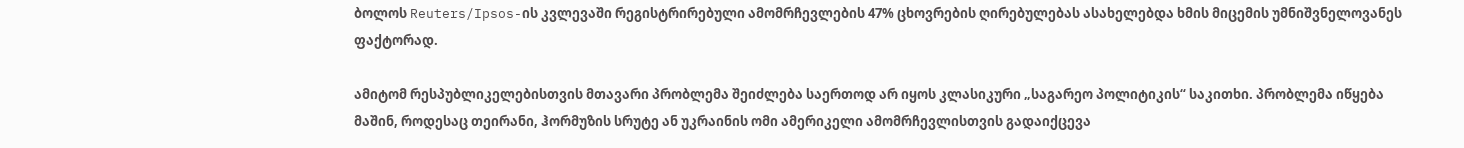ბოლოს Reuters/Ipsos-ის კვლევაში რეგისტრირებული ამომრჩევლების 47% ცხოვრების ღირებულებას ასახელებდა ხმის მიცემის უმნიშვნელოვანეს ფაქტორად.

ამიტომ რესპუბლიკელებისთვის მთავარი პრობლემა შეიძლება საერთოდ არ იყოს კლასიკური „საგარეო პოლიტიკის“ საკითხი. პრობლემა იწყება მაშინ, როდესაც თეირანი, ჰორმუზის სრუტე ან უკრაინის ომი ამერიკელი ამომრჩევლისთვის გადაიქცევა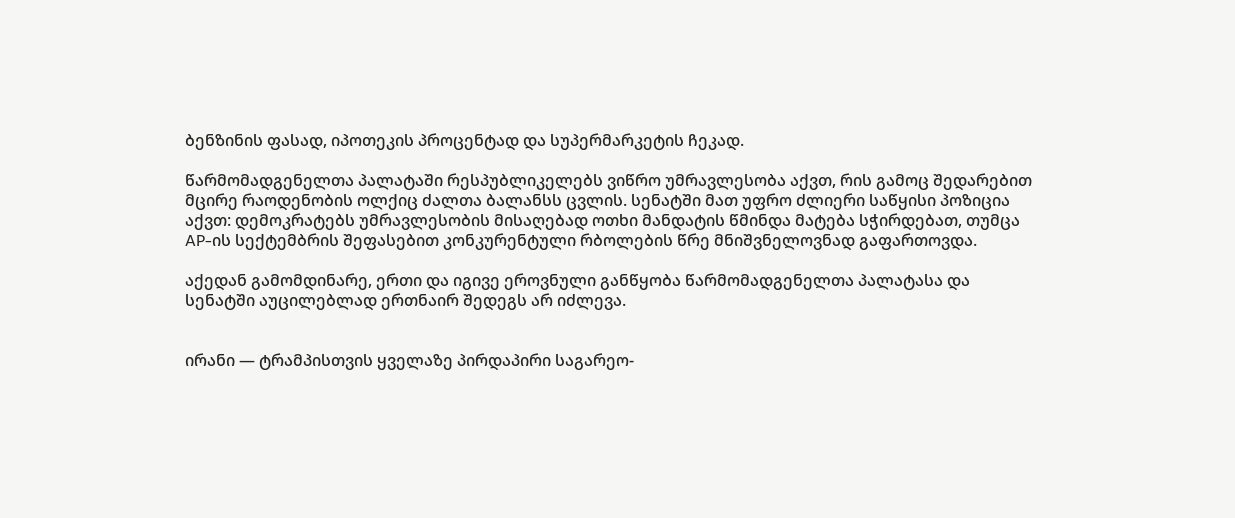ბენზინის ფასად, იპოთეკის პროცენტად და სუპერმარკეტის ჩეკად.

წარმომადგენელთა პალატაში რესპუბლიკელებს ვიწრო უმრავლესობა აქვთ, რის გამოც შედარებით მცირე რაოდენობის ოლქიც ძალთა ბალანსს ცვლის. სენატში მათ უფრო ძლიერი საწყისი პოზიცია აქვთ: დემოკრატებს უმრავლესობის მისაღებად ოთხი მანდატის წმინდა მატება სჭირდებათ, თუმცა AP-ის სექტემბრის შეფასებით კონკურენტული რბოლების წრე მნიშვნელოვნად გაფართოვდა.

აქედან გამომდინარე, ერთი და იგივე ეროვნული განწყობა წარმომადგენელთა პალატასა და სენატში აუცილებლად ერთნაირ შედეგს არ იძლევა.


ირანი — ტრამპისთვის ყველაზე პირდაპირი საგარეო-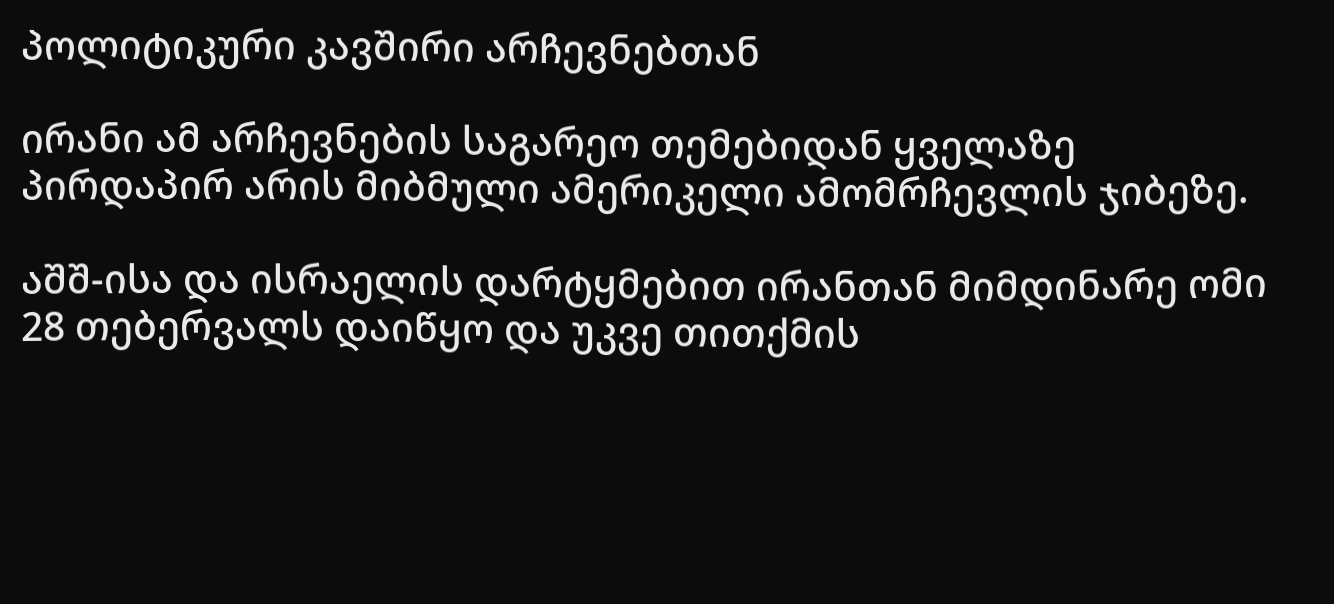პოლიტიკური კავშირი არჩევნებთან

ირანი ამ არჩევნების საგარეო თემებიდან ყველაზე პირდაპირ არის მიბმული ამერიკელი ამომრჩევლის ჯიბეზე.

აშშ-ისა და ისრაელის დარტყმებით ირანთან მიმდინარე ომი 28 თებერვალს დაიწყო და უკვე თითქმის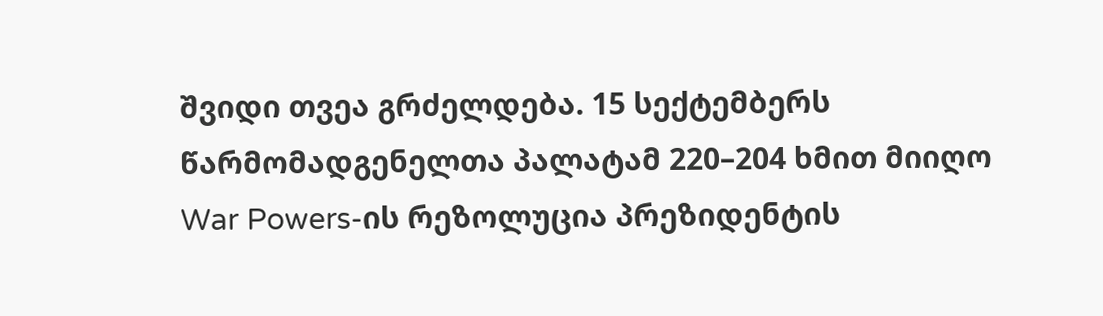შვიდი თვეა გრძელდება. 15 სექტემბერს წარმომადგენელთა პალატამ 220–204 ხმით მიიღო War Powers-ის რეზოლუცია პრეზიდენტის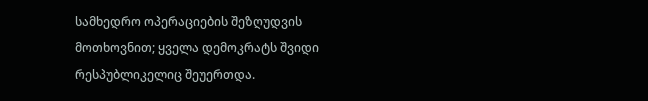სამხედრო ოპერაციების შეზღუდვის მოთხოვნით; ყველა დემოკრატს შვიდი რესპუბლიკელიც შეუერთდა.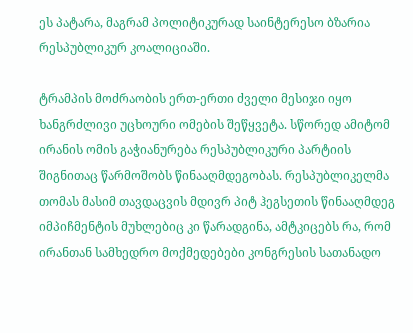ეს პატარა, მაგრამ პოლიტიკურად საინტერესო ბზარია რესპუბლიკურ კოალიციაში.

ტრამპის მოძრაობის ერთ-ერთი ძველი მესიჯი იყო ხანგრძლივი უცხოური ომების შეწყვეტა. სწორედ ამიტომ ირანის ომის გაჭიანურება რესპუბლიკური პარტიის შიგნითაც წარმოშობს წინააღმდეგობას. რესპუბლიკელმა თომას მასიმ თავდაცვის მდივრ პიტ ჰეგსეთის წინააღმდეგ იმპიჩმენტის მუხლებიც კი წარადგინა, ამტკიცებს რა, რომ ირანთან სამხედრო მოქმედებები კონგრესის სათანადო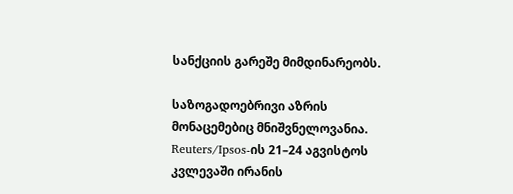სანქციის გარეშე მიმდინარეობს.

საზოგადოებრივი აზრის მონაცემებიც მნიშვნელოვანია. Reuters/Ipsos-ის 21–24 აგვისტოს კვლევაში ირანის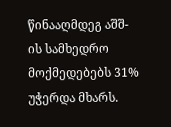წინააღმდეგ აშშ-ის სამხედრო მოქმედებებს 31% უჭერდა მხარს.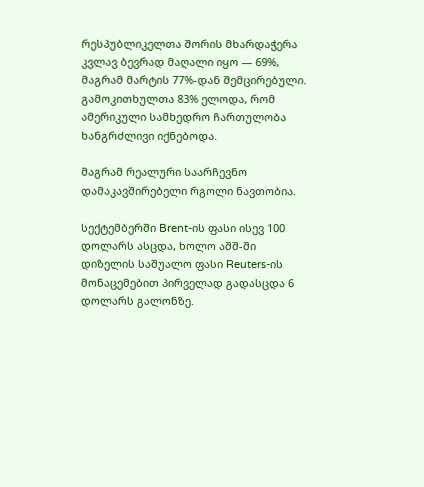რესპუბლიკელთა შორის მხარდაჭერა კვლავ ბევრად მაღალი იყო — 69%, მაგრამ მარტის 77%-დან შემცირებული. გამოკითხულთა 83% ელოდა, რომ ამერიკული სამხედრო ჩართულობა ხანგრძლივი იქნებოდა.

მაგრამ რეალური საარჩევნო დამაკავშირებელი რგოლი ნავთობია.

სექტემბერში Brent-ის ფასი ისევ 100 დოლარს ასცდა, ხოლო აშშ-ში დიზელის საშუალო ფასი Reuters-ის მონაცემებით პირველად გადასცდა 6 დოლარს გალონზე.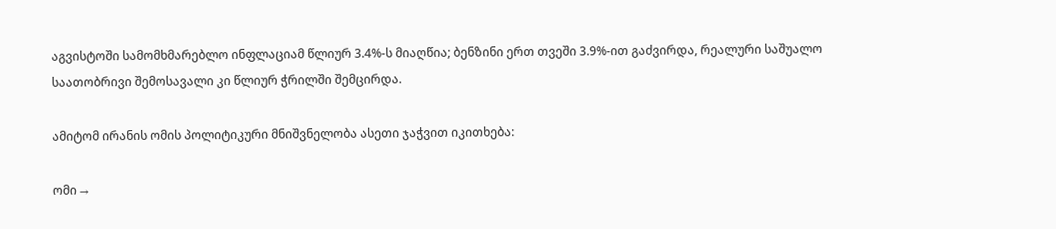აგვისტოში სამომხმარებლო ინფლაციამ წლიურ 3.4%-ს მიაღწია; ბენზინი ერთ თვეში 3.9%-ით გაძვირდა, რეალური საშუალო საათობრივი შემოსავალი კი წლიურ ჭრილში შემცირდა.

ამიტომ ირანის ომის პოლიტიკური მნიშვნელობა ასეთი ჯაჭვით იკითხება:

ომი →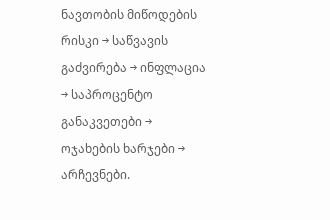ნავთობის მიწოდების რისკი → საწვავის გაძვირება → ინფლაცია → საპროცენტო განაკვეთები → ოჯახების ხარჯები → არჩევნები.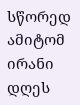სწორედ ამიტომ ირანი დღეს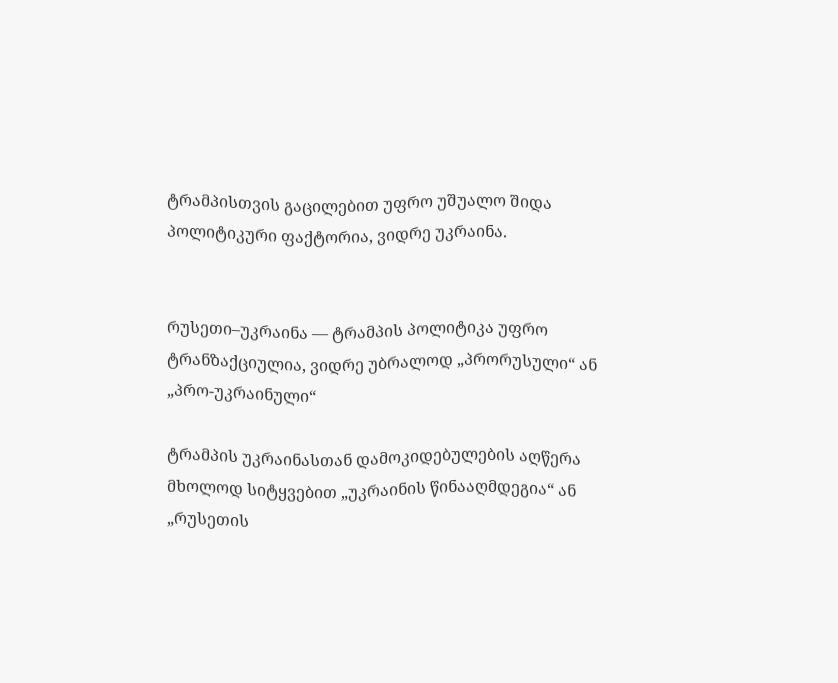ტრამპისთვის გაცილებით უფრო უშუალო შიდა პოლიტიკური ფაქტორია, ვიდრე უკრაინა.


რუსეთი–უკრაინა — ტრამპის პოლიტიკა უფრო ტრანზაქციულია, ვიდრე უბრალოდ „პრორუსული“ ან „პრო-უკრაინული“

ტრამპის უკრაინასთან დამოკიდებულების აღწერა მხოლოდ სიტყვებით „უკრაინის წინააღმდეგია“ ან „რუსეთის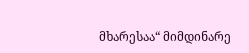მხარესაა“ მიმდინარე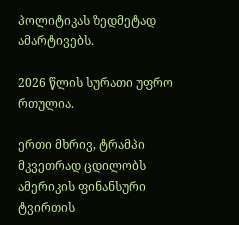პოლიტიკას ზედმეტად ამარტივებს.

2026 წლის სურათი უფრო რთულია.

ერთი მხრივ, ტრამპი მკვეთრად ცდილობს ამერიკის ფინანსური ტვირთის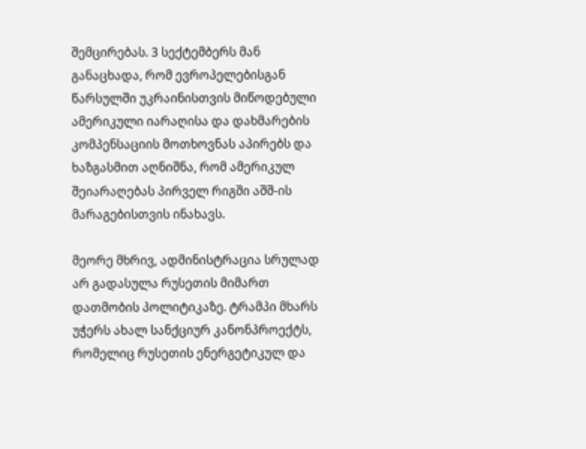შემცირებას. 3 სექტემბერს მან განაცხადა, რომ ევროპელებისგან წარსულში უკრაინისთვის მიწოდებული ამერიკული იარაღისა და დახმარების კომპენსაციის მოთხოვნას აპირებს და ხაზგასმით აღნიშნა, რომ ამერიკულ შეიარაღებას პირველ რიგში აშშ-ის მარაგებისთვის ინახავს.

მეორე მხრივ, ადმინისტრაცია სრულად არ გადასულა რუსეთის მიმართ დათმობის პოლიტიკაზე. ტრამპი მხარს უჭერს ახალ სანქციურ კანონპროექტს, რომელიც რუსეთის ენერგეტიკულ და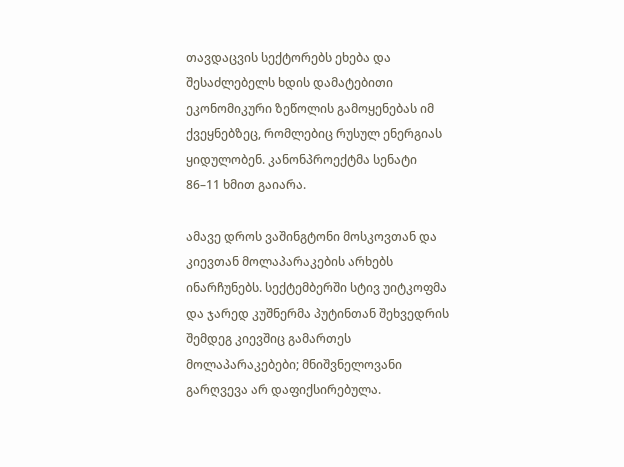თავდაცვის სექტორებს ეხება და შესაძლებელს ხდის დამატებითი ეკონომიკური ზეწოლის გამოყენებას იმ ქვეყნებზეც, რომლებიც რუსულ ენერგიას ყიდულობენ. კანონპროექტმა სენატი 86–11 ხმით გაიარა.

ამავე დროს ვაშინგტონი მოსკოვთან და კიევთან მოლაპარაკების არხებს ინარჩუნებს. სექტემბერში სტივ უიტკოფმა და ჯარედ კუშნერმა პუტინთან შეხვედრის შემდეგ კიევშიც გამართეს მოლაპარაკებები; მნიშვნელოვანი გარღვევა არ დაფიქსირებულა.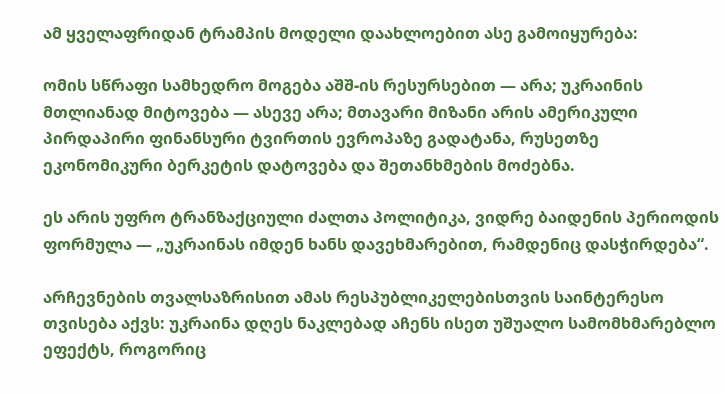ამ ყველაფრიდან ტრამპის მოდელი დაახლოებით ასე გამოიყურება:

ომის სწრაფი სამხედრო მოგება აშშ-ის რესურსებით — არა; უკრაინის მთლიანად მიტოვება — ასევე არა; მთავარი მიზანი არის ამერიკული პირდაპირი ფინანსური ტვირთის ევროპაზე გადატანა, რუსეთზე ეკონომიკური ბერკეტის დატოვება და შეთანხმების მოძებნა.

ეს არის უფრო ტრანზაქციული ძალთა პოლიტიკა, ვიდრე ბაიდენის პერიოდის ფორმულა — „უკრაინას იმდენ ხანს დავეხმარებით, რამდენიც დასჭირდება“.

არჩევნების თვალსაზრისით ამას რესპუბლიკელებისთვის საინტერესო თვისება აქვს: უკრაინა დღეს ნაკლებად აჩენს ისეთ უშუალო სამომხმარებლო ეფექტს, როგორიც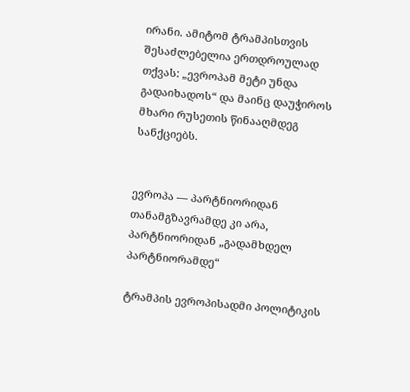ირანი. ამიტომ ტრამპისთვის შესაძლებელია ერთდროულად თქვას: „ევროპამ მეტი უნდა გადაიხადოს“ და მაინც დაუჭიროს მხარი რუსეთის წინააღმდეგ სანქციებს.


ევროპა — პარტნიორიდან თანამგზავრამდე კი არა, პარტნიორიდან „გადამხდელ პარტნიორამდე“

ტრამპის ევროპისადმი პოლიტიკის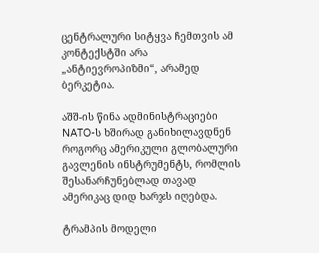ცენტრალური სიტყვა ჩემთვის ამ კონტექსტში არა „ანტიევროპიზმი“, არამედ ბერკეტია.

აშშ-ის წინა ადმინისტრაციები NATO-ს ხშირად განიხილავდნენ როგორც ამერიკული გლობალური გავლენის ინსტრუმენტს, რომლის შესანარჩუნებლად თავად ამერიკაც დიდ ხარჯს იღებდა.

ტრამპის მოდელი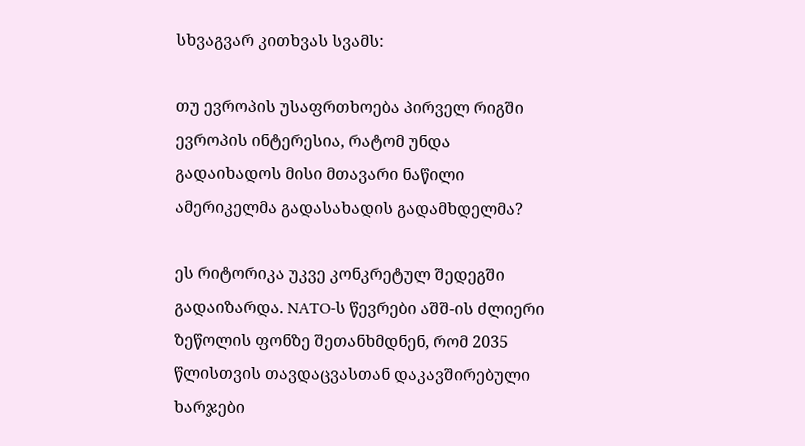სხვაგვარ კითხვას სვამს:

თუ ევროპის უსაფრთხოება პირველ რიგში ევროპის ინტერესია, რატომ უნდა გადაიხადოს მისი მთავარი ნაწილი ამერიკელმა გადასახადის გადამხდელმა?

ეს რიტორიკა უკვე კონკრეტულ შედეგში გადაიზარდა. NATO-ს წევრები აშშ-ის ძლიერი ზეწოლის ფონზე შეთანხმდნენ, რომ 2035 წლისთვის თავდაცვასთან დაკავშირებული ხარჯები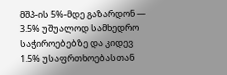მშპ-ის 5%-მდე გაზარდონ — 3.5% უშუალოდ სამხედრო საჭიროებებზე და კიდევ 1.5% უსაფრთხოებასთან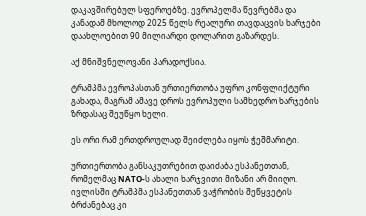დაკავშირებულ სფეროებზე. ევროპელმა წევრებმა და კანადამ მხოლოდ 2025 წელს რეალური თავდაცვის ხარჯები დაახლოებით 90 მილიარდი დოლარით გაზარდეს.

აქ მნიშვნელოვანი პარადოქსია.

ტრამპმა ევროპასთან ურთიერთობა უფრო კონფლიქტური გახადა, მაგრამ ამავე დროს ევროპული სამხედრო ხარჯების ზრდასაც შეუწყო ხელი.

ეს ორი რამ ერთდროულად შეიძლება იყოს ჭეშმარიტი.

ურთიერთობა განსაკუთრებით დაიძაბა ესპანეთთან, რომელმაც NATO-ს ახალი ხარჯვითი მიზანი არ მიიღო. ივლისში ტრამპმა ესპანეთთან ვაჭრობის შეწყვეტის ბრძანებაც კი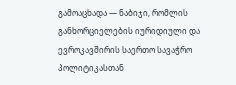გამოაცხადა — ნაბიჯი, რომლის განხორციელების იურიდიული და ევროკავშირის საერთო სავაჭრო პოლიტიკასთან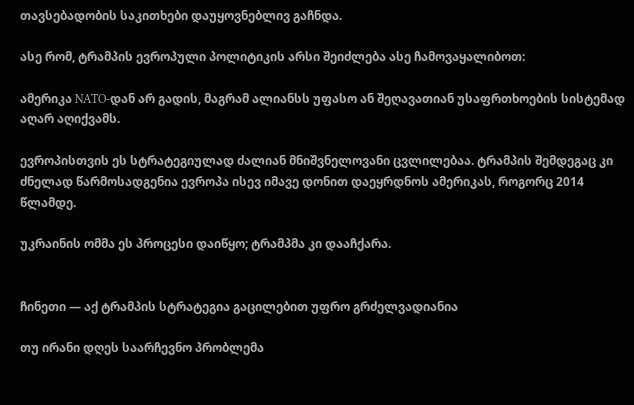თავსებადობის საკითხები დაუყოვნებლივ გაჩნდა.

ასე რომ, ტრამპის ევროპული პოლიტიკის არსი შეიძლება ასე ჩამოვაყალიბოთ:

ამერიკა NATO-დან არ გადის, მაგრამ ალიანსს უფასო ან შეღავათიან უსაფრთხოების სისტემად აღარ აღიქვამს.

ევროპისთვის ეს სტრატეგიულად ძალიან მნიშვნელოვანი ცვლილებაა. ტრამპის შემდეგაც კი ძნელად წარმოსადგენია ევროპა ისევ იმავე დონით დაეყრდნოს ამერიკას, როგორც 2014 წლამდე.

უკრაინის ომმა ეს პროცესი დაიწყო; ტრამპმა კი დააჩქარა.


ჩინეთი — აქ ტრამპის სტრატეგია გაცილებით უფრო გრძელვადიანია

თუ ირანი დღეს საარჩევნო პრობლემა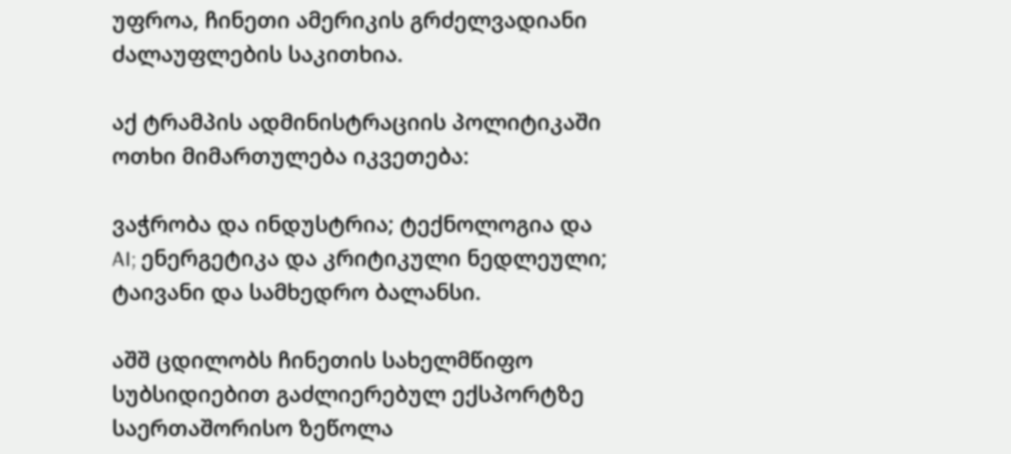უფროა, ჩინეთი ამერიკის გრძელვადიანი ძალაუფლების საკითხია.

აქ ტრამპის ადმინისტრაციის პოლიტიკაში ოთხი მიმართულება იკვეთება:

ვაჭრობა და ინდუსტრია; ტექნოლოგია და AI; ენერგეტიკა და კრიტიკული ნედლეული; ტაივანი და სამხედრო ბალანსი.

აშშ ცდილობს ჩინეთის სახელმწიფო სუბსიდიებით გაძლიერებულ ექსპორტზე საერთაშორისო ზეწოლა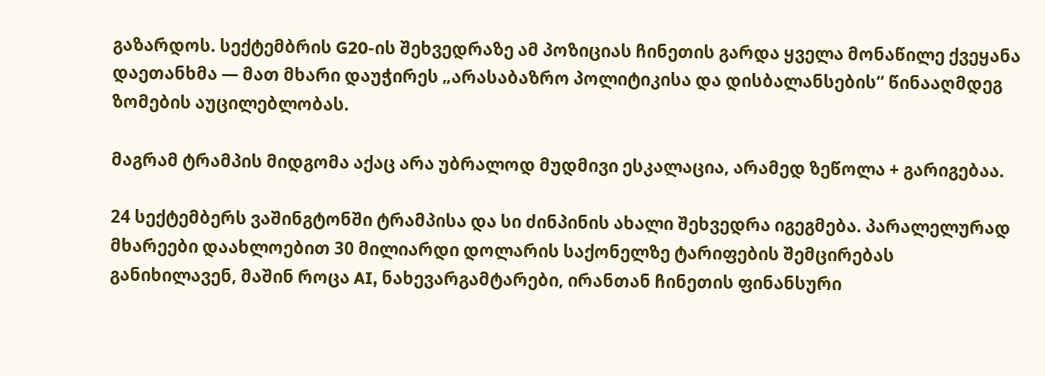გაზარდოს. სექტემბრის G20-ის შეხვედრაზე ამ პოზიციას ჩინეთის გარდა ყველა მონაწილე ქვეყანა დაეთანხმა — მათ მხარი დაუჭირეს „არასაბაზრო პოლიტიკისა და დისბალანსების“ წინააღმდეგ ზომების აუცილებლობას.

მაგრამ ტრამპის მიდგომა აქაც არა უბრალოდ მუდმივი ესკალაცია, არამედ ზეწოლა + გარიგებაა.

24 სექტემბერს ვაშინგტონში ტრამპისა და სი ძინპინის ახალი შეხვედრა იგეგმება. პარალელურად მხარეები დაახლოებით 30 მილიარდი დოლარის საქონელზე ტარიფების შემცირებას განიხილავენ, მაშინ როცა AI, ნახევარგამტარები, ირანთან ჩინეთის ფინანსური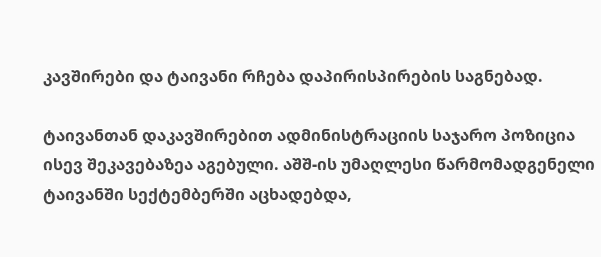კავშირები და ტაივანი რჩება დაპირისპირების საგნებად.

ტაივანთან დაკავშირებით ადმინისტრაციის საჯარო პოზიცია ისევ შეკავებაზეა აგებული. აშშ-ის უმაღლესი წარმომადგენელი ტაივანში სექტემბერში აცხადებდა,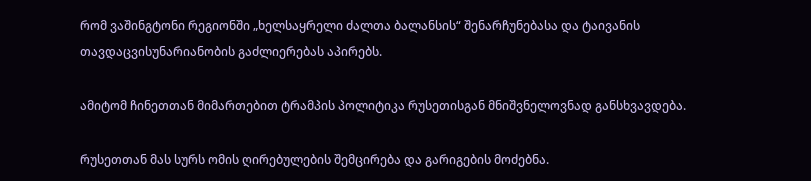რომ ვაშინგტონი რეგიონში „ხელსაყრელი ძალთა ბალანსის“ შენარჩუნებასა და ტაივანის თავდაცვისუნარიანობის გაძლიერებას აპირებს.

ამიტომ ჩინეთთან მიმართებით ტრამპის პოლიტიკა რუსეთისგან მნიშვნელოვნად განსხვავდება.

რუსეთთან მას სურს ომის ღირებულების შემცირება და გარიგების მოძებნა.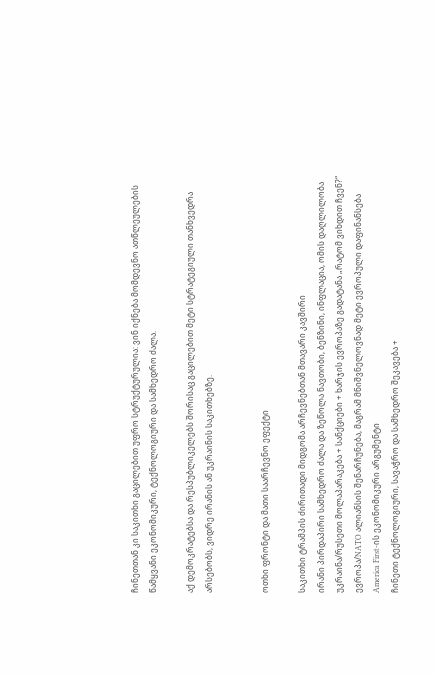ჩინეთთან კი საკითხი გაცილებით უფრო სტრუქტურულია: ვინ იქნება მომდევნო ათწლეულების წამყვანი ეკონომიკური, ტექნოლოგიური და სამხედრო ძალა.

აქ დემოკრატებსა და რესპუბლიკელებს შორისაც გაცილებით მეტი სტრატეგიული თანხვედრა არსებობს, ვიდრე ირანის ან უკრაინის საკითხებზე.


ოთხი ფრონტი და მათი საარჩევნო ეფექტი

საკითხი ტრამპის ძირითადი მიდგომა არჩევნებთან მთავარი კავშირი
ირანი პირდაპირი სამხედრო ძალა და ზეწოლა ნავთობი, ბენზინი, ინფლაცია, ომის დაღლილობა
უკრაინა/რუსეთი მოლაპარაკება + სანქციები + ხარჯის ევროპაზე გადატანა „რატომ ვიხდით ჩვენ?“
ევროპა/NATO ალიანსის შენარჩუნება, მაგრამ მნიშვნელოვნად მეტი ევროპული დაფინანსება America First-ის ეკონომიკური არგუმენტი
ჩინეთი ტექნოლოგიური, სავაჭრო და სამხედრო შეკავება +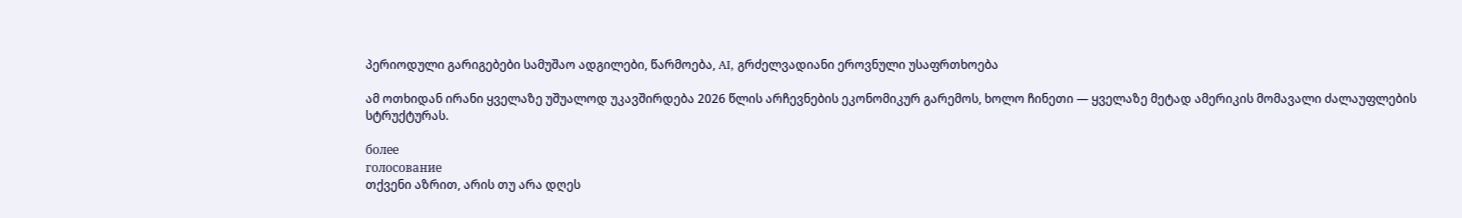პერიოდული გარიგებები სამუშაო ადგილები, წარმოება, AI, გრძელვადიანი ეროვნული უსაფრთხოება

ამ ოთხიდან ირანი ყველაზე უშუალოდ უკავშირდება 2026 წლის არჩევნების ეკონომიკურ გარემოს, ხოლო ჩინეთი — ყველაზე მეტად ამერიკის მომავალი ძალაუფლების სტრუქტურას.

более
голосование
თქვენი აზრით, არის თუ არა დღეს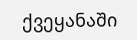ქვეყანაში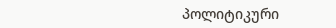პოლიტიკური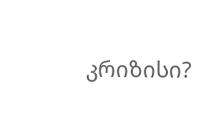კრიზისი?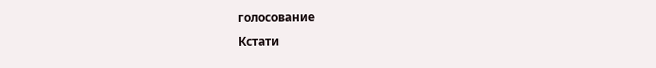голосование
Кстати